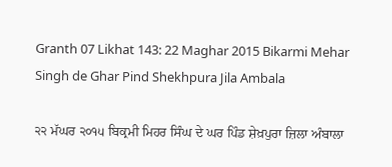Granth 07 Likhat 143: 22 Maghar 2015 Bikarmi Mehar Singh de Ghar Pind Shekhpura Jila Ambala

੨੨ ਮੱਘਰ ੨੦੧੫ ਬਿਕ੍ਰਮੀ ਮਿਹਰ ਸਿੰਘ ਦੇ ਘਰ ਪਿੰਡ ਸ਼ੇਖ਼ਪੁਰਾ ਜ਼ਿਲਾ ਅੰਬਾਲਾ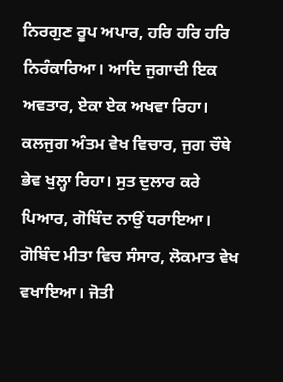ਨਿਰਗੁਣ ਰੂਪ ਅਪਾਰ, ਹਰਿ ਹਰਿ ਹਰਿ ਨਿਰੰਕਾਰਿਆ। ਆਦਿ ਜੁਗਾਦੀ ਇਕ ਅਵਤਾਰ, ਏਕਾ ਏਕ ਅਖਵਾ ਰਿਹਾ। ਕਲਜੁਗ ਅੰਤਮ ਵੇਖ ਵਿਚਾਰ, ਜੁਗ ਚੌਥੇ ਭੇਵ ਖੁਲ੍ਹਾ ਰਿਹਾ। ਸੁਤ ਦੁਲਾਰ ਕਰੇ ਪਿਆਰ, ਗੋਬਿੰਦ ਨਾਉਂ ਧਰਾਇਆ। ਗੋਬਿੰਦ ਮੀਤਾ ਵਿਚ ਸੰਸਾਰ, ਲੋਕਮਾਤ ਵੇਖ ਵਖਾਇਆ। ਜੋਤੀ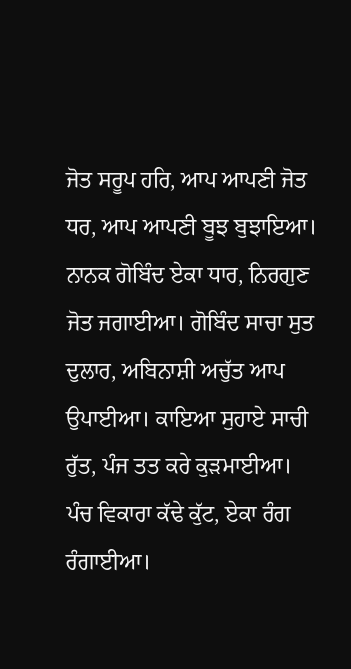ਜੋਤ ਸਰੂਪ ਹਰਿ, ਆਪ ਆਪਣੀ ਜੋਤ ਧਰ, ਆਪ ਆਪਣੀ ਬੂਝ ਬੁਝਾਇਆ। ਨਾਨਕ ਗੋਬਿੰਦ ਏਕਾ ਧਾਰ, ਨਿਰਗੁਣ ਜੋਤ ਜਗਾਈਆ। ਗੋਬਿੰਦ ਸਾਚਾ ਸੁਤ ਦੁਲਾਰ, ਅਬਿਨਾਸ਼ੀ ਅਚੁੱਤ ਆਪ ਉਪਾਈਆ। ਕਾਇਆ ਸੁਹਾਏ ਸਾਚੀ ਰੁੱਤ, ਪੰਜ ਤਤ ਕਰੇ ਕੁੜਮਾਈਆ। ਪੰਚ ਵਿਕਾਰਾ ਕੱਢੇ ਕੁੱਟ, ਏਕਾ ਰੰਗ ਰੰਗਾਈਆ।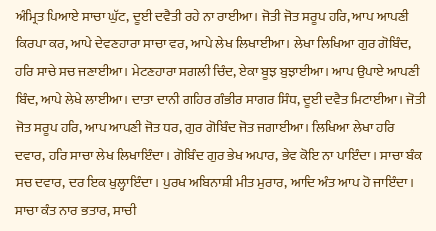ਅੰਮ੍ਰਿਤ ਪਿਆਏ ਸਾਚਾ ਘੁੱਟ, ਦੂਈ ਦਵੈਤੀ ਰਹੇ ਨਾ ਰਾਈਆ। ਜੋਤੀ ਜੋਤ ਸਰੂਪ ਹਰਿ, ਆਪ ਆਪਣੀ ਕਿਰਪਾ ਕਰ, ਆਪੇ ਦੇਵਣਹਾਰਾ ਸਾਚਾ ਵਰ, ਆਪੇ ਲੇਖ ਲਿਖਾਈਆ। ਲੇਖਾ ਲਿਖਿਆ ਗੁਰ ਗੋਬਿੰਦ, ਹਰਿ ਸਾਚੇ ਸਚ ਜਣਾਈਆ। ਮੇਟਣਹਾਰਾ ਸਗਲੀ ਚਿੰਦ, ਏਕਾ ਬੂਝ ਬੁਝਾਈਆ। ਆਪ ਉਪਾਏ ਆਪਣੀ ਬਿੰਦ, ਆਪੇ ਲੇਖੇ ਲਾਈਆ। ਦਾਤਾ ਦਾਨੀ ਗਹਿਰ ਗੰਭੀਰ ਸਾਗਰ ਸਿੰਧ, ਦੂਈ ਦਵੈਤ ਮਿਟਾਈਆ। ਜੋਤੀ ਜੋਤ ਸਰੂਪ ਹਰਿ, ਆਪ ਆਪਣੀ ਜੋਤ ਧਰ, ਗੁਰ ਗੋਬਿੰਦ ਜੋਤ ਜਗਾਈਆ। ਲਿਖਿਆ ਲੇਖਾ ਹਰਿ ਦਵਾਰ, ਹਰਿ ਸਾਚਾ ਲੇਖ ਲਿਖਾਇੰਦਾ। ਗੋਬਿੰਦ ਗੁਰ ਭੇਖ ਅਪਾਰ, ਭੇਵ ਕੋਇ ਨਾ ਪਾਇੰਦਾ। ਸਾਚਾ ਬੰਕ ਸਚ ਦਵਾਰ, ਦਰ ਇਕ ਖੁਲ੍ਹਾਇੰਦਾ। ਪੁਰਖ ਅਬਿਨਾਸ਼ੀ ਮੀਤ ਮੁਰਾਰ, ਆਦਿ ਅੰਤ ਆਪ ਹੋ ਜਾਇੰਦਾ। ਸਾਚਾ ਕੰਤ ਨਾਰ ਭਤਾਰ, ਸਾਚੀ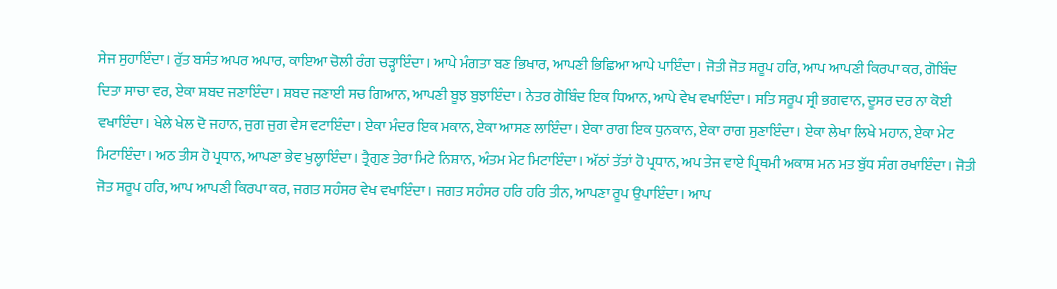ਸੇਜ ਸੁਹਾਇੰਦਾ। ਰੁੱਤ ਬਸੰਤ ਅਪਰ ਅਪਾਰ, ਕਾਇਆ ਚੋਲੀ ਰੰਗ ਚੜ੍ਹਾਇੰਦਾ। ਆਪੇ ਮੰਗਤਾ ਬਣ ਭਿਖਾਰ, ਆਪਣੀ ਭਿਛਿਆ ਆਪੇ ਪਾਇੰਦਾ। ਜੋਤੀ ਜੋਤ ਸਰੂਪ ਹਰਿ, ਆਪ ਆਪਣੀ ਕਿਰਪਾ ਕਰ, ਗੋਬਿੰਦ ਦਿਤਾ ਸਾਚਾ ਵਰ, ਏਕਾ ਸ਼ਬਦ ਜਣਾਇੰਦਾ। ਸ਼ਬਦ ਜਣਾਈ ਸਚ ਗਿਆਨ, ਆਪਣੀ ਬੂਝ ਬੁਝਾਇੰਦਾ। ਨੇਤਰ ਗੋਬਿੰਦ ਇਕ ਧਿਆਨ, ਆਪੇ ਵੇਖ ਵਖਾਇੰਦਾ। ਸਤਿ ਸਰੂਪ ਸ੍ਰੀ ਭਗਵਾਨ, ਦੂਸਰ ਦਰ ਨਾ ਕੋਈ ਵਖਾਇੰਦਾ। ਖੇਲੇ ਖੇਲ ਦੋ ਜਹਾਨ, ਜੁਗ ਜੁਗ ਵੇਸ ਵਟਾਇੰਦਾ। ਏਕਾ ਮੰਦਰ ਇਕ ਮਕਾਨ, ਏਕਾ ਆਸਣ ਲਾਇੰਦਾ। ਏਕਾ ਰਾਗ ਇਕ ਧੁਨਕਾਨ, ਏਕਾ ਰਾਗ ਸੁਣਾਇੰਦਾ। ਏਕਾ ਲੇਖਾ ਲਿਖੇ ਮਹਾਨ, ਏਕਾ ਮੇਟ ਮਿਟਾਇੰਦਾ। ਅਠ ਤੀਸ ਹੋ ਪ੍ਰਧਾਨ, ਆਪਣਾ ਭੇਵ ਖੁਲ੍ਹਾਇੰਦਾ। ਤ੍ਰੈਗੁਣ ਤੇਰਾ ਮਿਟੇ ਨਿਸ਼ਾਨ, ਅੰਤਮ ਮੇਟ ਮਿਟਾਇੰਦਾ। ਅੱਠਾਂ ਤੱਤਾਂ ਹੋ ਪ੍ਰਧਾਨ, ਅਪ ਤੇਜ ਵਾਏ ਪ੍ਰਿਥਮੀ ਅਕਾਸ਼ ਮਨ ਮਤ ਬੁੱਧ ਸੰਗ ਰਖਾਇੰਦਾ। ਜੋਤੀ ਜੋਤ ਸਰੂਪ ਹਰਿ, ਆਪ ਆਪਣੀ ਕਿਰਪਾ ਕਰ, ਜਗਤ ਸਹੰਸਰ ਵੇਖ ਵਖਾਇੰਦਾ। ਜਗਤ ਸਹੰਸਰ ਹਰਿ ਹਰਿ ਤੀਨ, ਆਪਣਾ ਰੂਪ ਉਪਾਇੰਦਾ। ਆਪ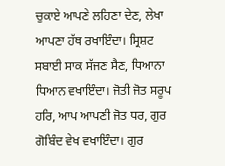ਚੁਕਾਏ ਆਪਣੇ ਲਹਿਣਾ ਦੇਣ, ਲੇਖਾ ਆਪਣਾ ਹੱਥ ਰਖਾਇੰਦਾ। ਸ੍ਰਿਸ਼ਟ ਸਬਾਈ ਸਾਕ ਸੱਜਣ ਸੈਣ, ਧਿਆਨਾ ਧਿਆਨ ਵਖਾਇੰਦਾ। ਜੋਤੀ ਜੋਤ ਸਰੂਪ ਹਰਿ, ਆਪ ਆਪਣੀ ਜੋਤ ਧਰ, ਗੁਰ ਗੋਬਿੰਦ ਵੇਖ ਵਖਾਇੰਦਾ। ਗੁਰ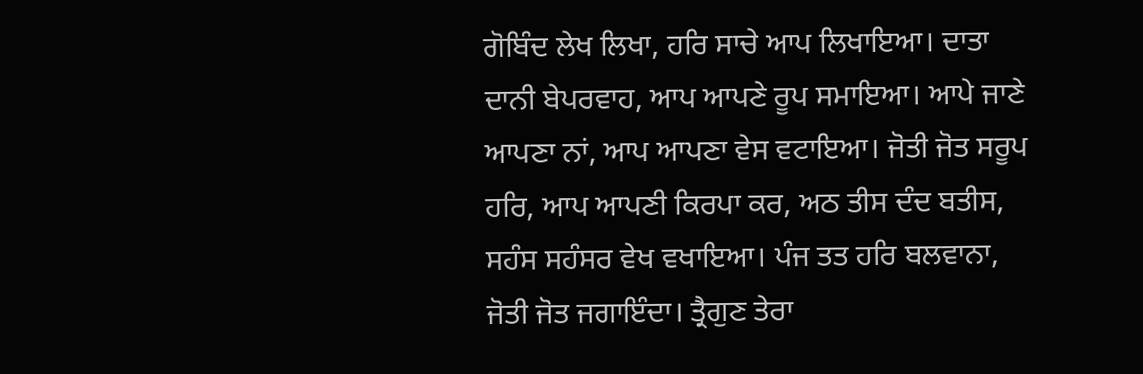ਗੋਬਿੰਦ ਲੇਖ ਲਿਖਾ, ਹਰਿ ਸਾਚੇ ਆਪ ਲਿਖਾਇਆ। ਦਾਤਾ ਦਾਨੀ ਬੇਪਰਵਾਹ, ਆਪ ਆਪਣੇ ਰੂਪ ਸਮਾਇਆ। ਆਪੇ ਜਾਣੇ ਆਪਣਾ ਨਾਂ, ਆਪ ਆਪਣਾ ਵੇਸ ਵਟਾਇਆ। ਜੋਤੀ ਜੋਤ ਸਰੂਪ ਹਰਿ, ਆਪ ਆਪਣੀ ਕਿਰਪਾ ਕਰ, ਅਠ ਤੀਸ ਦੰਦ ਬਤੀਸ, ਸਹੰਸ ਸਹੰਸਰ ਵੇਖ ਵਖਾਇਆ। ਪੰਜ ਤਤ ਹਰਿ ਬਲਵਾਨਾ, ਜੋਤੀ ਜੋਤ ਜਗਾਇੰਦਾ। ਤ੍ਰੈਗੁਣ ਤੇਰਾ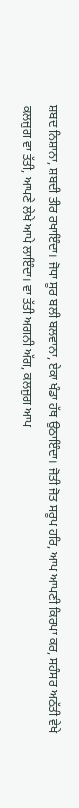ਸ਼ਬਦ ਨਿਸ਼ਾਨਾ, ਸ਼ਬਦੀ ਤੀਰ ਰਖਾਇੰਦਾ। ਜੋਧਾ ਸੂਰ ਬਲੀ ਬਲਵਾਨਾ, ਏਕਾ ਖੰਡਾ ਹੱਥ ਉਠਾਇੰਦਾ। ਜੋਤੀ ਜੋਤ ਸਰੂਪ ਹਰਿ, ਆਪ ਆਪਣੀ ਕਿਰਪਾ ਕਰ, ਸਹੰਸਰ ਅਠੱਤੀ ਵੇਖੇ ਕਲਜੁਗ ਵਾ ਤੱਤੀ, ਆਪਣੇ ਲੇਖੇ ਆਪੇ ਲਾਇੰਦਾ। ਵਾ ਤੱਤੀ ਅਗਨੀ ਅੱਗ, ਕਲਜੁਗ ਆਪ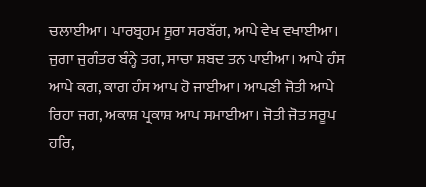ਚਲਾਈਆ। ਪਾਰਬ੍ਰਹਮ ਸੂਰਾ ਸਰਬੱਗ, ਆਪੇ ਵੇਖ ਵਖਾਈਆ। ਜੁਗਾ ਜੁਗੰਤਰ ਬੰਨ੍ਹੇ ਤਗ, ਸਾਚਾ ਸ਼ਬਦ ਤਨ ਪਾਈਆ। ਆਪੇ ਹੰਸ ਆਪੇ ਕਗ, ਕਾਗ ਹੰਸ ਆਪ ਹੋ ਜਾਈਆ। ਆਪਣੀ ਜੋਤੀ ਆਪੇ ਰਿਹਾ ਜਗ, ਅਕਾਸ਼ ਪ੍ਰਕਾਸ਼ ਆਪ ਸਮਾਈਆ। ਜੋਤੀ ਜੋਤ ਸਰੂਪ ਹਰਿ,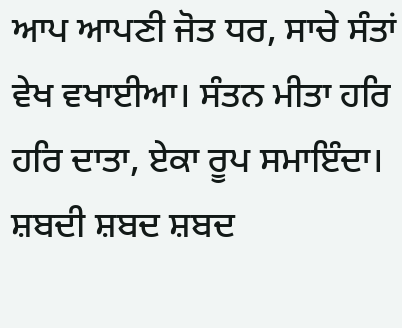ਆਪ ਆਪਣੀ ਜੋਤ ਧਰ, ਸਾਚੇ ਸੰਤਾਂ ਵੇਖ ਵਖਾਈਆ। ਸੰਤਨ ਮੀਤਾ ਹਰਿ ਹਰਿ ਦਾਤਾ, ਏਕਾ ਰੂਪ ਸਮਾਇੰਦਾ। ਸ਼ਬਦੀ ਸ਼ਬਦ ਸ਼ਬਦ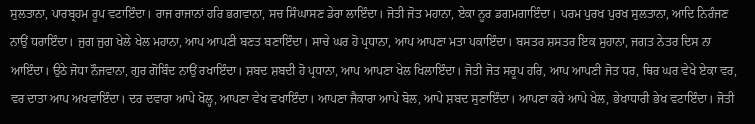ਸੁਲਤਾਨਾ, ਪਾਰਬ੍ਰਹਮ ਰੂਪ ਵਟਾਇੰਦਾ। ਰਾਜ ਰਾਜਾਨਾਂ ਹਰਿ ਭਗਵਾਨਾ, ਸਚ ਸਿੰਘਾਸਣ ਡੇਰਾ ਲਾਇੰਦਾ। ਜੋਤੀ ਜੋਤ ਮਹਾਨਾ, ਏਕਾ ਨੂਰ ਡਗਮਗਾਇੰਦਾ। ਪਰਮ ਪੁਰਖ ਪੁਰਖ ਸੁਲਤਾਨਾ, ਆਦਿ ਨਿਰੰਜਣ ਨਾਉਂ ਧਰਾਇੰਦਾ। ਜੁਗ ਜੁਗ ਖੇਲੇ ਖੇਲ ਮਹਾਨਾ, ਆਪ ਆਪਣੀ ਬਣਤ ਬਣਾਇੰਦਾ। ਸਾਚੇ ਘਰ ਹੋ ਪ੍ਰਧਾਨਾ, ਆਪ ਆਪਣਾ ਮਤਾ ਪਕਾਇੰਦਾ। ਬਸਤਰ ਸ਼ਸਤਰ ਇਕ ਸੁਹਾਨਾ, ਜਗਤ ਨੇਤਰ ਦਿਸ ਨਾ ਆਇੰਦਾ। ਉਠੇ ਜੋਧਾ ਨੌਜਵਾਨਾ, ਗੁਰ ਗੋਬਿੰਦ ਨਾਉਂ ਰਖਾਇੰਦਾ। ਸ਼ਬਦ ਸ਼ਬਦੀ ਹੋ ਪ੍ਰਧਾਨਾ, ਆਪ ਆਪਣਾ ਖੇਲ ਖਿਲਾਇੰਦਾ। ਜੋਤੀ ਜੋਤ ਸਰੂਪ ਹਰਿ, ਆਪ ਆਪਣੀ ਜੋਤ ਧਰ, ਥਿਰ ਘਰ ਵੇਖੇ ਏਕਾ ਵਰ, ਵਰ ਦਾਤਾ ਆਪ ਅਖਵਾਇੰਦਾ। ਦਰ ਦਵਾਰਾ ਆਪੇ ਖੋਲ੍ਹ, ਆਪਣਾ ਵੇਖ ਵਖਾਇੰਦਾ। ਆਪਣਾ ਜੈਕਾਰਾ ਆਪੇ ਬੋਲ, ਆਪੇ ਸ਼ਬਦ ਸੁਣਾਇੰਦਾ। ਆਪਣਾ ਕਰੇ ਆਪੇ ਖੇਲ, ਭੇਖਾਧਾਰੀ ਭੇਖ ਵਟਾਇੰਦਾ। ਜੋਤੀ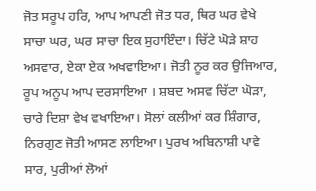ਜੋਤ ਸਰੂਪ ਹਰਿ, ਆਪ ਆਪਣੀ ਜੋਤ ਧਰ, ਥਿਰ ਘਰ ਵੇਖੇ ਸਾਚਾ ਘਰ, ਘਰ ਸਾਚਾ ਇਕ ਸੁਹਾਇੰਦਾ। ਚਿੱਟੇ ਘੋੜੇ ਸ਼ਾਹ ਅਸਵਾਰ, ਏਕਾ ਏਕ ਅਖਵਾਇਆ। ਜੋਤੀ ਨੂਰ ਕਰ ਉਜਿਆਰ, ਰੂਪ ਅਨੂਪ ਆਪ ਦਰਸਾਇਆ । ਸ਼ਬਦ ਅਸਵ ਚਿੱਟਾ ਘੋੜਾ, ਚਾਰੇ ਦਿਸ਼ਾ ਵੇਖ ਵਖਾਇਆ। ਸੋਲਾਂ ਕਲੀਆਂ ਕਰ ਸ਼ਿੰਗਾਰ, ਨਿਰਗੁਣ ਜੋਤੀ ਆਸਣ ਲਾਇਆ। ਪੁਰਖ ਅਬਿਨਾਸ਼ੀ ਪਾਵੇ ਸਾਰ, ਪੁਰੀਆਂ ਲੋਆਂ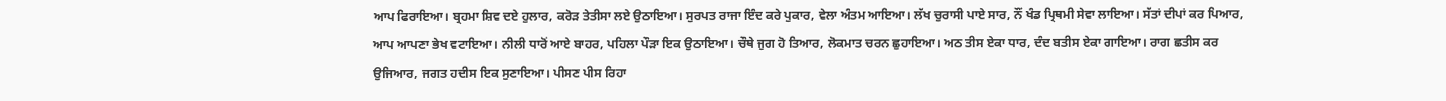ਆਪ ਫਿਰਾਇਆ। ਬ੍ਰਹਮਾ ਸ਼ਿਵ ਦਏ ਹੁਲਾਰ, ਕਰੋੜ ਤੇਤੀਸਾ ਲਏ ਉਠਾਇਆ। ਸੁਰਪਤ ਰਾਜਾ ਇੰਦ ਕਰੇ ਪੁਕਾਰ, ਵੇਲਾ ਅੰਤਮ ਆਇਆ। ਲੱਖ ਚੁਰਾਸੀ ਪਾਏ ਸਾਰ, ਨੌਂ ਖੰਡ ਪ੍ਰਿਥਮੀ ਸੇਵਾ ਲਾਇਆ। ਸੱਤਾਂ ਦੀਪਾਂ ਕਰ ਪਿਆਰ, ਆਪ ਆਪਣਾ ਭੇਖ ਵਟਾਇਆ। ਨੀਲੀ ਧਾਰੋਂ ਆਏ ਬਾਹਰ, ਪਹਿਲਾ ਪੌੜਾ ਇਕ ਉਠਾਇਆ। ਚੌਥੇ ਜੁਗ ਹੋ ਤਿਆਰ, ਲੋਕਮਾਤ ਚਰਨ ਛੁਹਾਇਆ। ਅਠ ਤੀਸ ਏਕਾ ਧਾਰ, ਦੰਦ ਬਤੀਸ ਏਕਾ ਗਾਇਆ। ਰਾਗ ਛਤੀਸ ਕਰ ਉਜਿਆਰ, ਜਗਤ ਹਦੀਸ ਇਕ ਸੁਣਾਇਆ। ਪੀਸਣ ਪੀਸ ਰਿਹਾ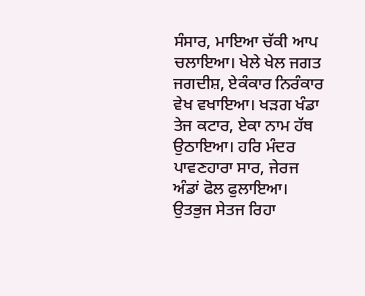ਸੰਸਾਰ, ਮਾਇਆ ਚੱਕੀ ਆਪ ਚਲਾਇਆ। ਖੇਲੇ ਖੇਲ ਜਗਤ ਜਗਦੀਸ਼, ਏਕੰਕਾਰ ਨਿਰੰਕਾਰ ਵੇਖ ਵਖਾਇਆ। ਖੜਗ ਖੰਡਾ ਤੇਜ ਕਟਾਰ, ਏਕਾ ਨਾਮ ਹੱਥ ਉਠਾਇਆ। ਹਰਿ ਮੰਦਰ ਪਾਵਣਹਾਰਾ ਸਾਰ, ਜੇਰਜ ਅੰਡਾਂ ਫੋਲ ਫੁਲਾਇਆ। ਉਤਭੁਜ ਸੇਤਜ ਰਿਹਾ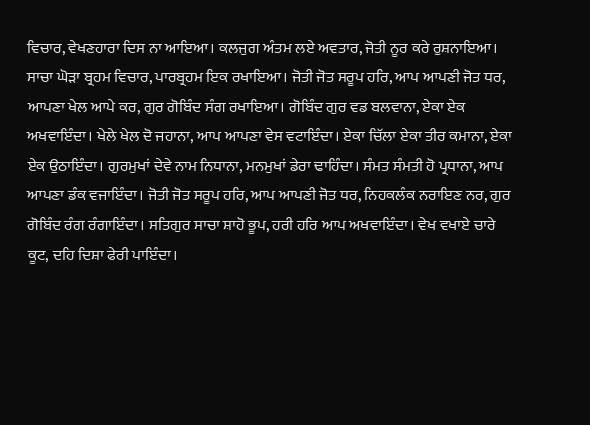ਵਿਚਾਰ, ਵੇਖਣਹਾਰਾ ਦਿਸ ਨਾ ਆਇਆ। ਕਲਜੁਗ ਅੰਤਮ ਲਏ ਅਵਤਾਰ, ਜੋਤੀ ਨੂਰ ਕਰੇ ਰੁਸ਼ਨਾਇਆ। ਸਾਚਾ ਘੋੜਾ ਬ੍ਰਹਮ ਵਿਚਾਰ, ਪਾਰਬ੍ਰਹਮ ਇਕ ਰਖਾਇਆ। ਜੋਤੀ ਜੋਤ ਸਰੂਪ ਹਰਿ, ਆਪ ਆਪਣੀ ਜੋਤ ਧਰ, ਆਪਣਾ ਖੇਲ ਆਪੇ ਕਰ, ਗੁਰ ਗੋਬਿੰਦ ਸੰਗ ਰਖਾਇਆ। ਗੋਬਿੰਦ ਗੁਰ ਵਡ ਬਲਵਾਨਾ, ਏਕਾ ਏਕ ਅਖਵਾਇੰਦਾ। ਖੇਲੇ ਖੇਲ ਦੋ ਜਹਾਨਾ, ਆਪ ਆਪਣਾ ਵੇਸ ਵਟਾਇੰਦਾ। ਏਕਾ ਚਿੱਲਾ ਏਕਾ ਤੀਰ ਕਮਾਨਾ, ਏਕਾ ਏਕ ਉਠਾਇੰਦਾ। ਗੁਰਮੁਖਾਂ ਦੇਵੇ ਨਾਮ ਨਿਧਾਨਾ, ਮਨਮੁਖਾਂ ਡੇਰਾ ਢਾਹਿੰਦਾ। ਸੰਮਤ ਸੰਮਤੀ ਹੋ ਪ੍ਰਧਾਨਾ, ਆਪ ਆਪਣਾ ਡੰਕ ਵਜਾਇੰਦਾ। ਜੋਤੀ ਜੋਤ ਸਰੂਪ ਹਰਿ, ਆਪ ਆਪਣੀ ਜੋਤ ਧਰ, ਨਿਹਕਲੰਕ ਨਰਾਇਣ ਨਰ, ਗੁਰ ਗੋਬਿੰਦ ਰੰਗ ਰੰਗਾਇੰਦਾ। ਸਤਿਗੁਰ ਸਾਚਾ ਸ਼ਾਹੋ ਭੂਪ, ਹਰੀ ਹਰਿ ਆਪ ਅਖਵਾਇੰਦਾ। ਵੇਖ ਵਖਾਏ ਚਾਰੇ ਕੂਟ, ਦਹਿ ਦਿਸ਼ਾ ਫੇਰੀ ਪਾਇੰਦਾ।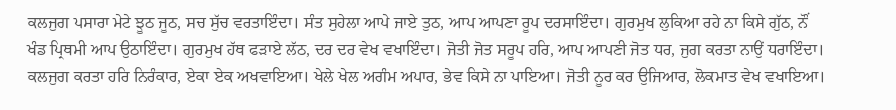ਕਲਜੁਗ ਪਸਾਰਾ ਮੇਟੇ ਝੂਠ ਜੂਠ, ਸਚ ਸੁੱਚ ਵਰਤਾਇੰਦਾ। ਸੰਤ ਸੁਹੇਲਾ ਆਪੇ ਜਾਏ ਤੁਠ, ਆਪ ਆਪਣਾ ਰੂਪ ਦਰਸਾਇੰਦਾ। ਗੁਰਮੁਖ ਲੁਕਿਆ ਰਹੇ ਨਾ ਕਿਸੇ ਗੁੱਠ, ਨੌਂ ਖੰਡ ਪ੍ਰਿਥਮੀ ਆਪ ਉਠਾਇੰਦਾ। ਗੁਰਮੁਖ ਹੱਥ ਫੜਾਏ ਲੱਠ, ਦਰ ਦਰ ਵੇਖ ਵਖਾਇੰਦਾ। ਜੋਤੀ ਜੋਤ ਸਰੂਪ ਹਰਿ, ਆਪ ਆਪਣੀ ਜੋਤ ਧਰ, ਜੁਗ ਕਰਤਾ ਨਾਉਂ ਧਰਾਇੰਦਾ। ਕਲਜੁਗ ਕਰਤਾ ਹਰਿ ਨਿਰੰਕਾਰ, ਏਕਾ ਏਕ ਅਖਵਾਇਆ। ਖੇਲੇ ਖੇਲ ਅਗੰਮ ਅਪਾਰ, ਭੇਵ ਕਿਸੇ ਨਾ ਪਾਇਆ। ਜੋਤੀ ਨੂਰ ਕਰ ਉਜਿਆਰ, ਲੋਕਮਾਤ ਵੇਖ ਵਖਾਇਆ।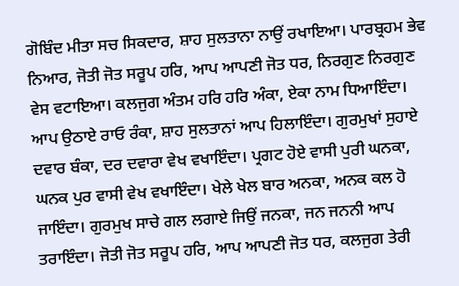ਗੋਬਿੰਦ ਮੀਤਾ ਸਚ ਸਿਕਦਾਰ, ਸ਼ਾਹ ਸੁਲਤਾਨਾ ਨਾਉਂ ਰਖਾਇਆ। ਪਾਰਬ੍ਰਹਮ ਭੇਵ ਨਿਆਰ, ਜੋਤੀ ਜੋਤ ਸਰੂਪ ਹਰਿ, ਆਪ ਆਪਣੀ ਜੋਤ ਧਰ, ਨਿਰਗੁਣ ਨਿਰਗੁਣ ਵੇਸ ਵਟਾਇਆ। ਕਲਜੁਗ ਅੰਤਮ ਹਰਿ ਹਰਿ ਅੰਕਾ, ਏਕਾ ਨਾਮ ਧਿਆਇੰਦਾ। ਆਪ ਉਠਾਏ ਰਾਓ ਰੰਕਾ, ਸ਼ਾਹ ਸੁਲਤਾਨਾਂ ਆਪ ਹਿਲਾਇੰਦਾ। ਗੁਰਮੁਖਾਂ ਸੁਹਾਏ ਦਵਾਰ ਬੰਕਾ, ਦਰ ਦਵਾਰਾ ਵੇਖ ਵਖਾਇੰਦਾ। ਪ੍ਰਗਟ ਹੋਏ ਵਾਸੀ ਪੁਰੀ ਘਨਕਾ, ਘਨਕ ਪੁਰ ਵਾਸੀ ਵੇਖ ਵਖਾਇੰਦਾ। ਖੇਲੇ ਖੇਲ ਬਾਰ ਅਨਕਾ, ਅਨਕ ਕਲ ਹੋ ਜਾਇੰਦਾ। ਗੁਰਮੁਖ ਸਾਚੇ ਗਲ ਲਗਾਏ ਜਿਉਂ ਜਨਕਾ, ਜਨ ਜਨਨੀ ਆਪ ਤਰਾਇੰਦਾ। ਜੋਤੀ ਜੋਤ ਸਰੂਪ ਹਰਿ, ਆਪ ਆਪਣੀ ਜੋਤ ਧਰ, ਕਲਜੁਗ ਤੇਰੀ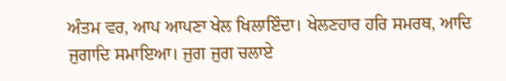ਅੰਤਮ ਵਰ, ਆਪ ਆਪਣਾ ਖੇਲ ਖਿਲਾਇੰਦਾ। ਖੇਲਣਹਾਰ ਹਰਿ ਸਮਰਥ, ਆਦਿ ਜੁਗਾਦਿ ਸਮਾਇਆ। ਜੁਗ ਜੁਗ ਚਲਾਏ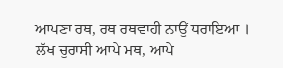ਆਪਣਾ ਰਥ, ਰਥ ਰਥਵਾਹੀ ਨਾਉਂ ਧਰਾਇਆ । ਲੱਖ ਚੁਰਾਸੀ ਆਪੇ ਮਥ, ਆਪੇ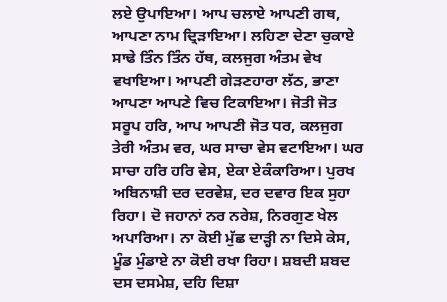ਲਏ ਉਪਾਇਆ। ਆਪ ਚਲਾਏ ਆਪਣੀ ਗਥ, ਆਪਣਾ ਨਾਮ ਦ੍ਰਿੜਾਇਆ। ਲਹਿਣਾ ਦੇਣਾ ਚੁਕਾਏ ਸਾਢੇ ਤਿੰਨ ਤਿੰਨ ਹੱਥ, ਕਲਜੁਗ ਅੰਤਮ ਵੇਖ ਵਖਾਇਆ। ਆਪਣੀ ਗੇੜਣਹਾਰਾ ਲੱਠ, ਭਾਣਾ ਆਪਣਾ ਆਪਣੇ ਵਿਚ ਟਿਕਾਇਆ। ਜੋਤੀ ਜੋਤ ਸਰੂਪ ਹਰਿ, ਆਪ ਆਪਣੀ ਜੋਤ ਧਰ, ਕਲਜੁਗ ਤੇਰੀ ਅੰਤਮ ਵਰ, ਘਰ ਸਾਚਾ ਵੇਸ ਵਟਾਇਆ। ਘਰ ਸਾਚਾ ਹਰਿ ਹਰਿ ਵੇਸ, ਏਕਾ ਏਕੰਕਾਰਿਆ। ਪੁਰਖ ਅਬਿਨਾਸ਼ੀ ਦਰ ਦਰਵੇਸ਼, ਦਰ ਦਵਾਰ ਇਕ ਸੁਹਾ ਰਿਹਾ। ਦੋ ਜਹਾਨਾਂ ਨਰ ਨਰੇਸ਼, ਨਿਰਗੁਣ ਖੇਲ ਅਪਾਰਿਆ। ਨਾ ਕੋਈ ਮੁੱਛ ਦਾੜ੍ਹੀ ਨਾ ਦਿਸੇ ਕੇਸ, ਮੂੰਡ ਮੁੰਡਾਏ ਨਾ ਕੋਈ ਰਖਾ ਰਿਹਾ। ਸ਼ਬਦੀ ਸ਼ਬਦ ਦਸ ਦਸਮੇਸ਼, ਦਹਿ ਦਿਸ਼ਾ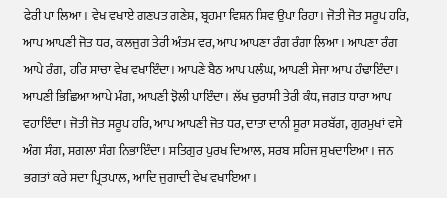ਫੇਰੀ ਪਾ ਲਿਆ। ਵੇਖ ਵਖਾਏ ਗਣਪਤ ਗਣੇਸ਼, ਬ੍ਰਹਮਾ ਵਿਸ਼ਨ ਸ਼ਿਵ ਉਪਾ ਰਿਹਾ। ਜੋਤੀ ਜੋਤ ਸਰੂਪ ਹਰਿ, ਆਪ ਆਪਣੀ ਜੋਤ ਧਰ, ਕਲਜੁਗ ਤੇਰੀ ਅੰਤਮ ਵਰ, ਆਪ ਆਪਣਾ ਰੰਗ ਰੰਗਾ ਲਿਆ। ਆਪਣਾ ਰੰਗ ਆਪੇ ਰੰਗ, ਹਰਿ ਸਾਚਾ ਵੇਖ ਵਖਾਇੰਦਾ। ਆਪਣੇ ਬੈਠ ਆਪ ਪਲੰਘ, ਆਪਣੀ ਸੇਜਾ ਆਪ ਹੰਢਾਇੰਦਾ। ਆਪਣੀ ਭਿਛਿਆ ਆਪੇ ਮੰਗ, ਆਪਣੀ ਝੋਲੀ ਪਾਇੰਦਾ। ਲੱਖ ਚੁਰਾਸੀ ਤੇਰੀ ਕੰਧ, ਜਗਤ ਧਾਰਾ ਆਪ ਵਹਾਇੰਦਾ। ਜੋਤੀ ਜੋਤ ਸਰੂਪ ਹਰਿ, ਆਪ ਆਪਣੀ ਜੋਤ ਧਰ, ਦਾਤਾ ਦਾਨੀ ਸੂਰਾ ਸਰਬੱਗ, ਗੁਰਮੁਖਾਂ ਵਸੇ ਅੰਗ ਸੰਗ, ਸਗਲਾ ਸੰਗ ਨਿਭਾਇੰਦਾ। ਸਤਿਗੁਰ ਪੁਰਖ ਦਿਆਲ, ਸਰਬ ਸਹਿਜ ਸੁਖਦਾਇਆ। ਜਨ ਭਗਤਾਂ ਕਰੇ ਸਦਾ ਪ੍ਰਿਤਪਾਲ, ਆਦਿ ਜੁਗਾਦੀ ਵੇਖ ਵਖਾਇਆ।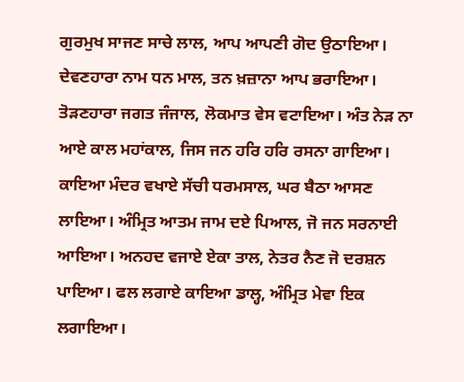ਗੁਰਮੁਖ ਸਾਜਣ ਸਾਚੇ ਲਾਲ, ਆਪ ਆਪਣੀ ਗੋਦ ਉਠਾਇਆ। ਦੇਵਣਹਾਰਾ ਨਾਮ ਧਨ ਮਾਲ, ਤਨ ਖ਼ਜ਼ਾਨਾ ਆਪ ਭਰਾਇਆ। ਤੋੜਣਹਾਰਾ ਜਗਤ ਜੰਜਾਲ, ਲੋਕਮਾਤ ਵੇਸ ਵਟਾਇਆ। ਅੰਤ ਨੇੜ ਨਾ ਆਏ ਕਾਲ ਮਹਾਂਕਾਲ, ਜਿਸ ਜਨ ਹਰਿ ਹਰਿ ਰਸਨਾ ਗਾਇਆ। ਕਾਇਆ ਮੰਦਰ ਵਖਾਏ ਸੱਚੀ ਧਰਮਸਾਲ, ਘਰ ਬੈਠਾ ਆਸਣ ਲਾਇਆ। ਅੰਮ੍ਰਿਤ ਆਤਮ ਜਾਮ ਦਏ ਪਿਆਲ, ਜੋ ਜਨ ਸਰਨਾਈ ਆਇਆ। ਅਨਹਦ ਵਜਾਏ ਏਕਾ ਤਾਲ, ਨੇਤਰ ਨੈਣ ਜੋ ਦਰਸ਼ਨ ਪਾਇਆ। ਫਲ ਲਗਾਏ ਕਾਇਆ ਡਾਲ੍ਹ, ਅੰਮ੍ਰਿਤ ਮੇਵਾ ਇਕ ਲਗਾਇਆ।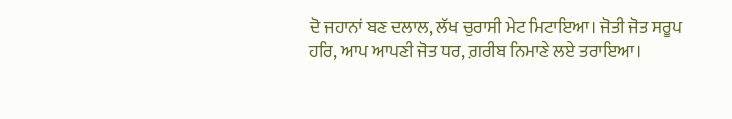ਦੋ ਜਹਾਨਾਂ ਬਣ ਦਲਾਲ, ਲੱਖ ਚੁਰਾਸੀ ਮੇਟ ਮਿਟਾਇਆ। ਜੋਤੀ ਜੋਤ ਸਰੂਪ ਹਰਿ, ਆਪ ਆਪਣੀ ਜੋਤ ਧਰ, ਗ਼ਰੀਬ ਨਿਮਾਣੇ ਲਏ ਤਰਾਇਆ।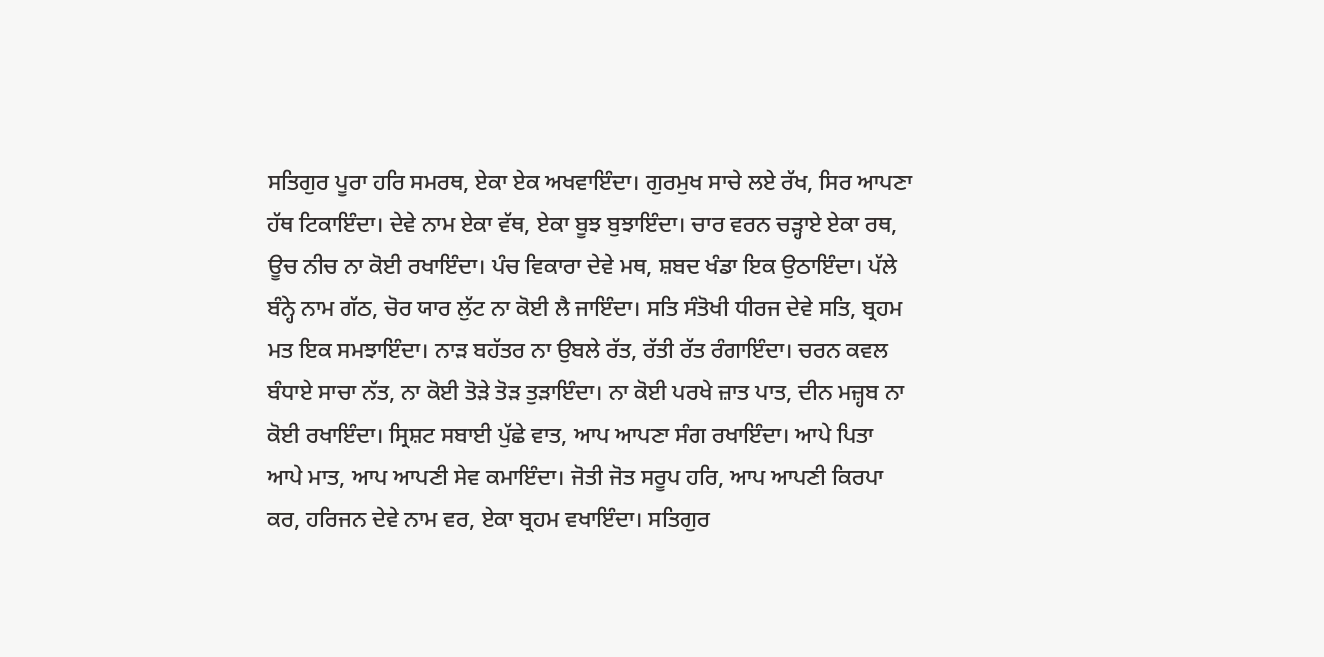ਸਤਿਗੁਰ ਪੂਰਾ ਹਰਿ ਸਮਰਥ, ਏਕਾ ਏਕ ਅਖਵਾਇੰਦਾ। ਗੁਰਮੁਖ ਸਾਚੇ ਲਏ ਰੱਖ, ਸਿਰ ਆਪਣਾ ਹੱਥ ਟਿਕਾਇੰਦਾ। ਦੇਵੇ ਨਾਮ ਏਕਾ ਵੱਥ, ਏਕਾ ਬੂਝ ਬੁਝਾਇੰਦਾ। ਚਾਰ ਵਰਨ ਚੜ੍ਹਾਏ ਏਕਾ ਰਥ, ਊਚ ਨੀਚ ਨਾ ਕੋਈ ਰਖਾਇੰਦਾ। ਪੰਚ ਵਿਕਾਰਾ ਦੇਵੇ ਮਥ, ਸ਼ਬਦ ਖੰਡਾ ਇਕ ਉਠਾਇੰਦਾ। ਪੱਲੇ ਬੰਨ੍ਹੇ ਨਾਮ ਗੱਠ, ਚੋਰ ਯਾਰ ਲੁੱਟ ਨਾ ਕੋਈ ਲੈ ਜਾਇੰਦਾ। ਸਤਿ ਸੰਤੋਖੀ ਧੀਰਜ ਦੇਵੇ ਸਤਿ, ਬ੍ਰਹਮ ਮਤ ਇਕ ਸਮਝਾਇੰਦਾ। ਨਾੜ ਬਹੱਤਰ ਨਾ ਉਬਲੇ ਰੱਤ, ਰੱਤੀ ਰੱਤ ਰੰਗਾਇੰਦਾ। ਚਰਨ ਕਵਲ ਬੰਧਾਏ ਸਾਚਾ ਨੱਤ, ਨਾ ਕੋਈ ਤੋੜੇ ਤੋੜ ਤੁੜਾਇੰਦਾ। ਨਾ ਕੋਈ ਪਰਖੇ ਜ਼ਾਤ ਪਾਤ, ਦੀਨ ਮਜ਼੍ਹਬ ਨਾ ਕੋਈ ਰਖਾਇੰਦਾ। ਸ੍ਰਿਸ਼ਟ ਸਬਾਈ ਪੁੱਛੇ ਵਾਤ, ਆਪ ਆਪਣਾ ਸੰਗ ਰਖਾਇੰਦਾ। ਆਪੇ ਪਿਤਾ ਆਪੇ ਮਾਤ, ਆਪ ਆਪਣੀ ਸੇਵ ਕਮਾਇੰਦਾ। ਜੋਤੀ ਜੋਤ ਸਰੂਪ ਹਰਿ, ਆਪ ਆਪਣੀ ਕਿਰਪਾ ਕਰ, ਹਰਿਜਨ ਦੇਵੇ ਨਾਮ ਵਰ, ਏਕਾ ਬ੍ਰਹਮ ਵਖਾਇੰਦਾ। ਸਤਿਗੁਰ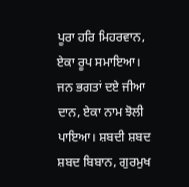ਪੂਰਾ ਹਰਿ ਮਿਹਰਵਾਨ, ਏਕਾ ਰੂਪ ਸਮਾਇਆ। ਜਨ ਭਗਤਾਂ ਦਏ ਜੀਆ ਦਾਨ, ਏਕਾ ਨਾਮ ਝੋਲੀ ਪਾਇਆ। ਸ਼ਬਦੀ ਸ਼ਬਦ ਸ਼ਬਦ ਬਿਬਾਨ, ਗੁਰਮੁਖ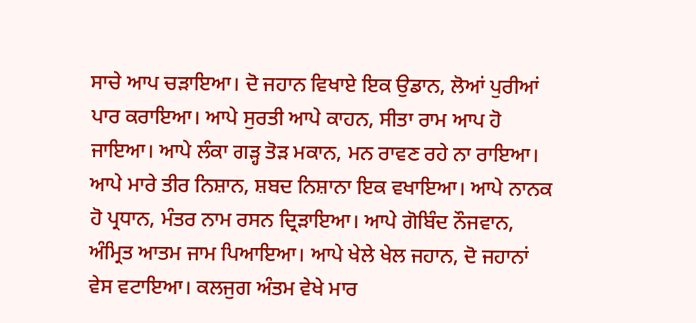ਸਾਚੇ ਆਪ ਚੜਾਇਆ। ਦੋ ਜਹਾਨ ਵਿਖਾਏ ਇਕ ਉਡਾਨ, ਲੋਆਂ ਪੁਰੀਆਂ ਪਾਰ ਕਰਾਇਆ। ਆਪੇ ਸੁਰਤੀ ਆਪੇ ਕਾਹਨ, ਸੀਤਾ ਰਾਮ ਆਪ ਹੋ ਜਾਇਆ। ਆਪੇ ਲੰਕਾ ਗੜ੍ਹ ਤੋੜ ਮਕਾਨ, ਮਨ ਰਾਵਣ ਰਹੇ ਨਾ ਰਾਇਆ। ਆਪੇ ਮਾਰੇ ਤੀਰ ਨਿਸ਼ਾਨ, ਸ਼ਬਦ ਨਿਸ਼ਾਨਾ ਇਕ ਵਖਾਇਆ। ਆਪੇ ਨਾਨਕ ਹੋ ਪ੍ਰਧਾਨ, ਮੰਤਰ ਨਾਮ ਰਸਨ ਦ੍ਰਿੜਾਇਆ। ਆਪੇ ਗੋਬਿੰਦ ਨੌਜਵਾਨ, ਅੰਮ੍ਰਿਤ ਆਤਮ ਜਾਮ ਪਿਆਇਆ। ਆਪੇ ਖੇਲੇ ਖੇਲ ਜਹਾਨ, ਦੋ ਜਹਾਨਾਂ ਵੇਸ ਵਟਾਇਆ। ਕਲਜੁਗ ਅੰਤਮ ਵੇਖੇ ਮਾਰ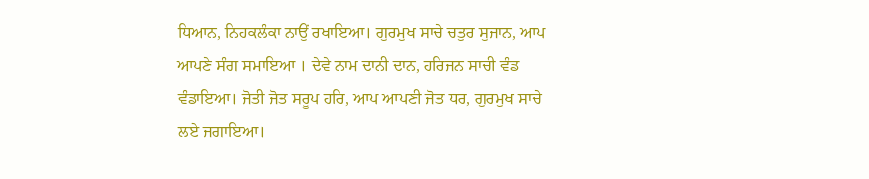ਧਿਆਨ, ਨਿਹਕਲੰਕਾ ਨਾਉਂ ਰਖਾਇਆ। ਗੁਰਮੁਖ ਸਾਚੇ ਚਤੁਰ ਸੁਜਾਨ, ਆਪ ਆਪਣੇ ਸੰਗ ਸਮਾਇਆ । ਦੇਵੇ ਨਾਮ ਦਾਨੀ ਦਾਨ, ਹਰਿਜਨ ਸਾਚੀ ਵੰਡ ਵੰਡਾਇਆ। ਜੋਤੀ ਜੋਤ ਸਰੂਪ ਹਰਿ, ਆਪ ਆਪਣੀ ਜੋਤ ਧਰ, ਗੁਰਮੁਖ ਸਾਚੇ ਲਏ ਜਗਾਇਆ।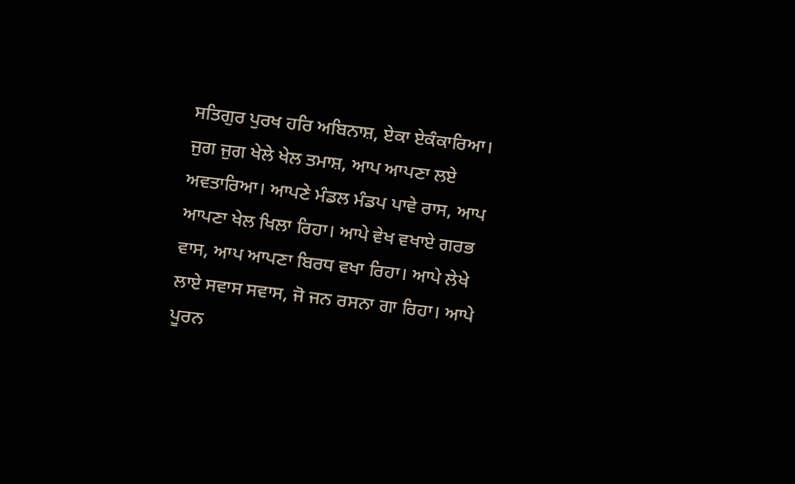ਸਤਿਗੁਰ ਪੁਰਖ ਹਰਿ ਅਬਿਨਾਸ਼, ਏਕਾ ਏਕੰਕਾਰਿਆ। ਜੁਗ ਜੁਗ ਖੇਲੇ ਖੇਲ ਤਮਾਸ਼, ਆਪ ਆਪਣਾ ਲਏ ਅਵਤਾਰਿਆ। ਆਪਣੇ ਮੰਡਲ ਮੰਡਪ ਪਾਵੇ ਰਾਸ, ਆਪ ਆਪਣਾ ਖੇਲ ਖਿਲਾ ਰਿਹਾ। ਆਪੇ ਵੇਖ ਵਖਾਏ ਗਰਭ ਵਾਸ, ਆਪ ਆਪਣਾ ਬਿਰਧ ਵਖਾ ਰਿਹਾ। ਆਪੇ ਲੇਖੇ ਲਾਏ ਸਵਾਸ ਸਵਾਸ, ਜੋ ਜਨ ਰਸਨਾ ਗਾ ਰਿਹਾ। ਆਪੇ ਪੂਰਨ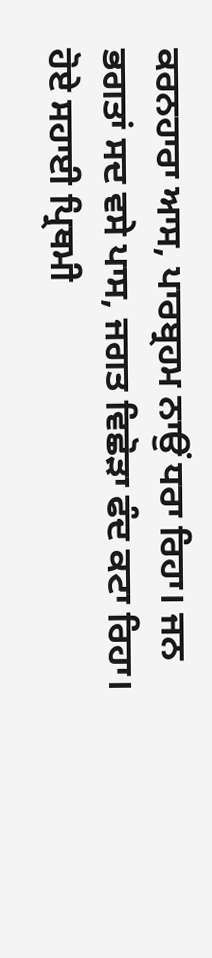ਕਰਨਹਾਰਾ ਆਸ, ਪਾਰਬ੍ਰਹਮ ਨਾਉਂ ਧਰਾ ਰਿਹਾ। ਜਨ ਭਗਤਾਂ ਸਦ ਵਸੇ ਪਾਸ, ਜਗਤ ਵਿਛੋੜਾ ਫੰਦ ਕਟਾ ਰਿਹਾ। ਹੋਏ ਸਹਾਈ ਪ੍ਰਿਥਮੀ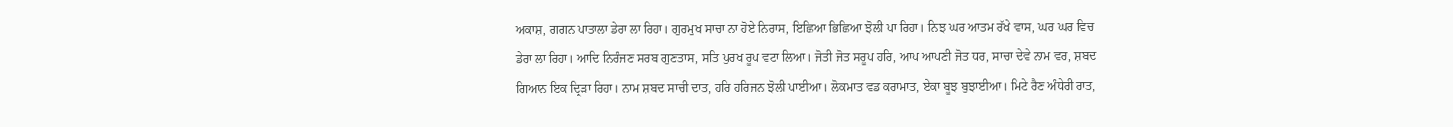ਅਕਾਸ਼, ਗਗਨ ਪਾਤਾਲਾ ਡੇਰਾ ਲਾ ਰਿਹਾ। ਗੁਰਮੁਖ ਸਾਚਾ ਨਾ ਹੋਏ ਨਿਰਾਸ, ਇਛਿਆ ਭਿਛਿਆ ਝੋਲੀ ਪਾ ਰਿਹਾ। ਨਿਝ ਘਰ ਆਤਮ ਰੱਖੇ ਵਾਸ, ਘਰ ਘਰ ਵਿਚ ਡੇਰਾ ਲਾ ਰਿਹਾ। ਆਦਿ ਨਿਰੰਜਣ ਸਰਬ ਗੁਣਤਾਸ, ਸਤਿ ਪੁਰਖ ਰੂਪ ਵਟਾ ਲਿਆ। ਜੋਤੀ ਜੋਤ ਸਰੂਪ ਹਰਿ, ਆਪ ਆਪਣੀ ਜੋਤ ਧਰ, ਸਾਚਾ ਦੇਵੇ ਨਾਮ ਵਰ, ਸ਼ਬਦ ਗਿਆਨ ਇਕ ਦ੍ਰਿੜਾ ਰਿਹਾ। ਨਾਮ ਸ਼ਬਦ ਸਾਚੀ ਦਾਤ, ਹਰਿ ਹਰਿਜਨ ਝੋਲੀ ਪਾਈਆ। ਲੋਕਮਾਤ ਵਡ ਕਰਾਮਾਤ, ਏਕਾ ਬੂਝ ਬੁਝਾਈਆ। ਮਿਟੇ ਰੈਣ ਅੰਧੇਰੀ ਰਾਤ,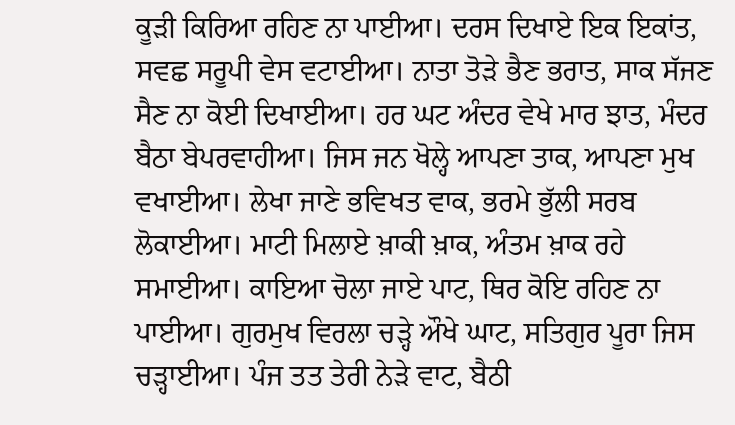ਕੂੜੀ ਕਿਰਿਆ ਰਹਿਣ ਨਾ ਪਾਈਆ। ਦਰਸ ਦਿਖਾਏ ਇਕ ਇਕਾਂਤ, ਸਵਛ ਸਰੂਪੀ ਵੇਸ ਵਟਾਈਆ। ਨਾਤਾ ਤੋੜੇ ਭੈਣ ਭਰਾਤ, ਸਾਕ ਸੱਜਣ ਸੈਣ ਨਾ ਕੋਈ ਦਿਖਾਈਆ। ਹਰ ਘਟ ਅੰਦਰ ਵੇਖੇ ਮਾਰ ਝਾਤ, ਮੰਦਰ ਬੈਠਾ ਬੇਪਰਵਾਹੀਆ। ਜਿਸ ਜਨ ਖੋਲ੍ਹੇ ਆਪਣਾ ਤਾਕ, ਆਪਣਾ ਮੁਖ ਵਖਾਈਆ। ਲੇਖਾ ਜਾਣੇ ਭਵਿਖਤ ਵਾਕ, ਭਰਮੇ ਭੁੱਲੀ ਸਰਬ ਲੋਕਾਈਆ। ਮਾਟੀ ਮਿਲਾਏ ਖ਼ਾਕੀ ਖ਼ਾਕ, ਅੰਤਮ ਖ਼ਾਕ ਰਹੇ ਸਮਾਈਆ। ਕਾਇਆ ਚੋਲਾ ਜਾਏ ਪਾਟ, ਥਿਰ ਕੋਇ ਰਹਿਣ ਨਾ ਪਾਈਆ। ਗੁਰਮੁਖ ਵਿਰਲਾ ਚੜ੍ਹੇ ਔਖੇ ਘਾਟ, ਸਤਿਗੁਰ ਪੂਰਾ ਜਿਸ ਚੜ੍ਹਾਈਆ। ਪੰਜ ਤਤ ਤੇਰੀ ਨੇੜੇ ਵਾਟ, ਬੈਠੀ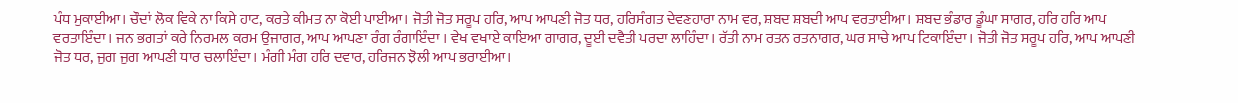ਪੰਧ ਮੁਕਾਈਆ। ਚੌਦਾਂ ਲੋਕ ਵਿਕੇ ਨਾ ਕਿਸੇ ਹਾਟ, ਕਰਤੇ ਕੀਮਤ ਨਾ ਕੋਈ ਪਾਈਆ। ਜੋਤੀ ਜੋਤ ਸਰੂਪ ਹਰਿ, ਆਪ ਆਪਣੀ ਜੋਤ ਧਰ, ਹਰਿਸੰਗਤ ਦੇਵਣਹਾਰਾ ਨਾਮ ਵਰ, ਸ਼ਬਦ ਸ਼ਬਦੀ ਆਪ ਵਰਤਾਈਆ। ਸ਼ਬਦ ਭੰਡਾਰ ਡੂੰਘਾ ਸਾਗਰ, ਹਰਿ ਹਰਿ ਆਪ ਵਰਤਾਇੰਦਾ। ਜਨ ਭਗਤਾਂ ਕਰੇ ਨਿਰਮਲ ਕਰਮ ਉਜਾਗਰ, ਆਪ ਆਪਣਾ ਰੰਗ ਰੰਗਾਇੰਦਾ । ਵੇਖ ਵਖਾਏ ਕਾਇਆ ਗਾਗਰ, ਦੂਈ ਦਵੈਤੀ ਪਰਦਾ ਲਾਹਿੰਦਾ। ਰੱਤੀ ਨਾਮ ਰਤਨ ਰਤਨਾਗਰ, ਘਰ ਸਾਚੇ ਆਪ ਟਿਕਾਇੰਦਾ। ਜੋਤੀ ਜੋਤ ਸਰੂਪ ਹਰਿ, ਆਪ ਆਪਣੀ ਜੋਤ ਧਰ, ਜੁਗ ਜੁਗ ਆਪਣੀ ਧਾਰ ਚਲਾਇੰਦਾ। ਮੰਗੀ ਮੰਗ ਹਰਿ ਦਵਾਰ, ਹਰਿਜਨ ਝੋਲੀ ਆਪ ਭਰਾਈਆ।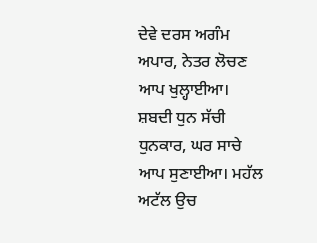ਦੇਵੇ ਦਰਸ ਅਗੰਮ ਅਪਾਰ, ਨੇਤਰ ਲੋਚਣ ਆਪ ਖੁਲ੍ਹਾਈਆ। ਸ਼ਬਦੀ ਧੁਨ ਸੱਚੀ ਧੁਨਕਾਰ, ਘਰ ਸਾਚੇ ਆਪ ਸੁਣਾਈਆ। ਮਹੱਲ ਅਟੱਲ ਉਚ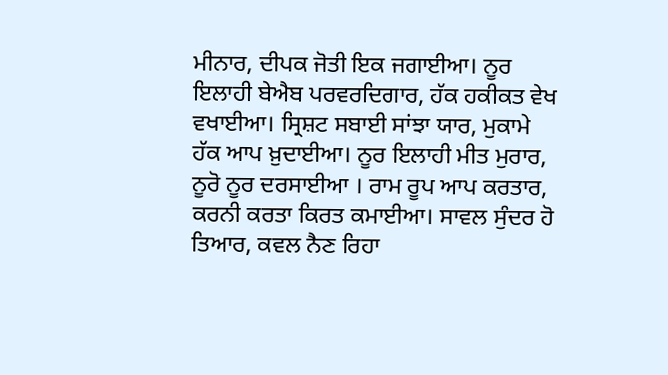ਮੀਨਾਰ, ਦੀਪਕ ਜੋਤੀ ਇਕ ਜਗਾਈਆ। ਨੂਰ ਇਲਾਹੀ ਬੇਐਬ ਪਰਵਰਦਿਗਾਰ, ਹੱਕ ਹਕੀਕਤ ਵੇਖ ਵਖਾਈਆ। ਸ੍ਰਿਸ਼ਟ ਸਬਾਈ ਸਾਂਝਾ ਯਾਰ, ਮੁਕਾਮੇ ਹੱਕ ਆਪ ਖ਼ੁਦਾਈਆ। ਨੂਰ ਇਲਾਹੀ ਮੀਤ ਮੁਰਾਰ, ਨੂਰੋ ਨੂਰ ਦਰਸਾਈਆ । ਰਾਮ ਰੂਪ ਆਪ ਕਰਤਾਰ, ਕਰਨੀ ਕਰਤਾ ਕਿਰਤ ਕਮਾਈਆ। ਸਾਵਲ ਸੁੰਦਰ ਹੋ ਤਿਆਰ, ਕਵਲ ਨੈਣ ਰਿਹਾ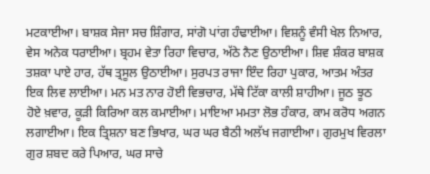ਮਟਕਾਈਆ। ਬਾਸ਼ਕ ਸੇਜਾ ਸਚ ਸ਼ਿੰਗਾਰ, ਸਾਂਗੋ ਪਾਂਗ ਹੰਢਾਈਆ। ਵਿਸ਼ਨੂੰ ਵੰਸੀ ਖੇਲ ਨਿਆਰ, ਵੇਸ ਅਨੇਕ ਧਰਾਈਆ। ਬ੍ਰਹਮ ਵੇਤਾ ਰਿਹਾ ਵਿਚਾਰ, ਅੱਠੇ ਨੈਣ ਉਠਾਈਆ। ਸ਼ਿਵ ਸ਼ੰਕਰ ਬਾਸ਼ਕ ਤਸ਼ਕਾ ਪਾਏ ਹਾਰ, ਹੱਥ ਤ੍ਰਸੂਲ ਉਠਾਈਆ। ਸੁਰਪਤ ਰਾਜਾ ਇੰਦ ਰਿਹਾ ਪੁਕਾਰ, ਆਤਮ ਅੰਤਰ ਇਕ ਲਿਵ ਲਾਈਆ। ਮਨ ਮਤ ਨਾਰ ਹੋਈ ਵਿਭਚਾਰ, ਮੱਥੇ ਟਿੱਕਾ ਕਾਲੀ ਸ਼ਾਹੀਆ। ਜੂਠ ਝੂਠ ਹੋਏ ਖ਼ਵਾਰ, ਕੂੜੀ ਕਿਰਿਆ ਕਲ ਕਮਾਈਆ। ਮਾਇਆ ਮਮਤਾ ਲੋਭ ਹੰਕਾਰ, ਕਾਮ ਕਰੋਧ ਅਗਨ ਲਗਾਈਆ। ਇਕ ਤ੍ਰਿਸ਼ਨਾ ਬਣ ਭਿਖਾਰ, ਘਰ ਘਰ ਬੈਠੀ ਅਲੱਖ ਜਗਾਈਆ। ਗੁਰਮੁਖ ਵਿਰਲਾ ਗੁਰ ਸ਼ਬਦ ਕਰੇ ਪਿਆਰ, ਘਰ ਸਾਚੇ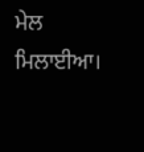ਮੇਲ ਮਿਲਾਈਆ।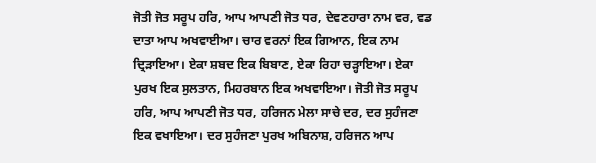ਜੋਤੀ ਜੋਤ ਸਰੂਪ ਹਰਿ, ਆਪ ਆਪਣੀ ਜੋਤ ਧਰ, ਦੇਵਣਹਾਰਾ ਨਾਮ ਵਰ, ਵਡ ਦਾਤਾ ਆਪ ਅਖਵਾਈਆ। ਚਾਰ ਵਰਨਾਂ ਇਕ ਗਿਆਨ, ਇਕ ਨਾਮ ਦ੍ਰਿੜਾਇਆ। ਏਕਾ ਸ਼ਬਦ ਇਕ ਬਿਬਾਣ, ਏਕਾ ਰਿਹਾ ਚੜ੍ਹਾਇਆ। ਏਕਾ ਪੁਰਖ ਇਕ ਸੁਲਤਾਨ, ਮਿਹਰਬਾਨ ਇਕ ਅਖਵਾਇਆ। ਜੋਤੀ ਜੋਤ ਸਰੂਪ ਹਰਿ, ਆਪ ਆਪਣੀ ਜੋਤ ਧਰ, ਹਰਿਜਨ ਮੇਲਾ ਸਾਚੇ ਦਰ, ਦਰ ਸੁਹੰਜਣਾ ਇਕ ਵਖਾਇਆ। ਦਰ ਸੁਹੰਜਣਾ ਪੁਰਖ ਅਬਿਨਾਸ਼, ਹਰਿਜਨ ਆਪ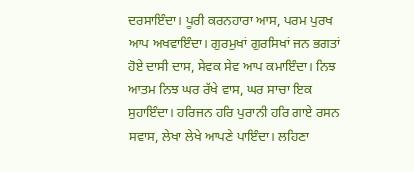ਦਰਸਾਇੰਦਾ। ਪੂਰੀ ਕਰਨਹਾਰਾ ਆਸ, ਪਰਮ ਪੁਰਖ ਆਪ ਅਖਵਾਇੰਦਾ। ਗੁਰਮੁਖਾਂ ਗੁਰਸਿਖਾਂ ਜਨ ਭਗਤਾਂ ਹੋਏ ਦਾਸੀ ਦਾਸ, ਸੇਵਕ ਸੇਵ ਆਪ ਕਮਾਇੰਦਾ। ਨਿਝ ਆਤਮ ਨਿਝ ਘਰ ਰੱਖੇ ਵਾਸ, ਘਰ ਸਾਚਾ ਇਕ ਸੁਹਾਇੰਦਾ। ਹਰਿਜਨ ਹਰਿ ਪੁਰਾਨੀ ਹਰਿ ਗਾਏ ਰਸਨ ਸਵਾਸ, ਲੇਖਾ ਲੇਖੇ ਆਪਣੇ ਪਾਇੰਦਾ। ਲਹਿਣਾ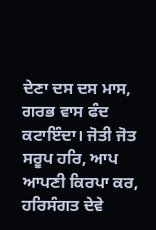ਦੇਣਾ ਦਸ ਦਸ ਮਾਸ, ਗਰਭ ਵਾਸ ਫੰਦ ਕਟਾਇੰਦਾ। ਜੋਤੀ ਜੋਤ ਸਰੂਪ ਹਰਿ, ਆਪ ਆਪਣੀ ਕਿਰਪਾ ਕਰ, ਹਰਿਸੰਗਤ ਦੇਵੇ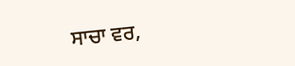ਸਾਚਾ ਵਰ,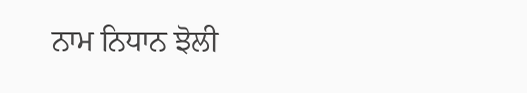ਨਾਮ ਨਿਧਾਨ ਝੋਲੀ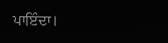ਪਾਇੰਦਾ।